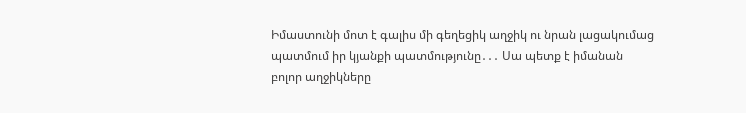Իմաստունի մոտ է գալիս մի գեղեցիկ աղջիկ ու նրան լացակումաց պատմում իր կյանքի պատմությունը․․․ Սա պետք է իմանան բոլոր աղջիկները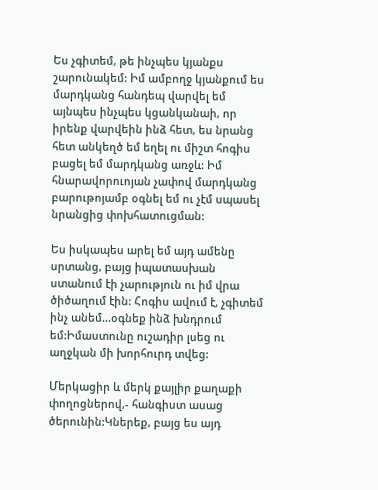Ես չգիտեմ, թե ինչպես կյանքս շարունակեմ: Իմ ամբողջ կյանքում ես մարդկանց հանդեպ վարվել եմ այնպես ինչպես կցանկանաի, որ իրենք վարվեին ինձ հետ, ես նրանց հետ անկեղծ եմ եղել ու միշտ հոգիս բացել եմ մարդկանց առջև: Իմ հնարավորուոյան չափով մարդկանց բարութոյամբ օգնել եմ ու չէմ սպասել նրանցից փոխհատուցման:

Ես իսկապես արել եմ այդ ամենը սրտանց, բայց իպատասխան ստանում էի չարություն ու իմ վրա ծիծաղում էին: Հոգիս ավում է, չգիտեմ ինչ անեմ…օգնեք ինձ խնդրում եմ:Իմաստունը ուշադիր լսեց ու աղջկան մի խորհուրդ տվեց:

Մերկացիր և մերկ քայլիր քաղաքի փողոցներով,- հանգիստ ասաց ծերունին:Կներեք, բայց ես այդ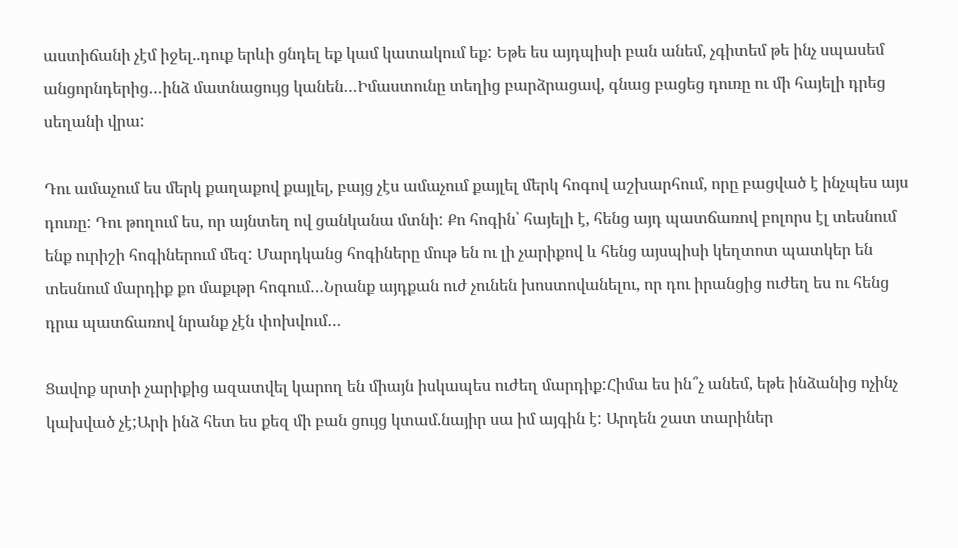աստիճանի չէմ իջել..դուք երևի ցնդել եք կամ կատակում եք: Եթե ես այդպիսի բան անեմ, չգիտեմ թե ինչ սպասեմ անցորնդերից…ինձ մատնացույց կանեն…Իմաստունը տեղից բարձրացավ, գնաց բացեց դուռը ու մի հայելի դրեց սեղանի վրա:

Դու ամաչում ես մերկ քաղաքով քայլել, բայց չէս ամաչում քայլել մերկ հոգով աշխարհում, որը բացված է ինչպես այս դուռը: Դու թողում ես, որ այնտեղ ով ցանկանա մտնի: Քո հոգին՝ հայելի է, հենց այդ պատճառով բոլորս էլ տեսնում ենք ուրիշի հոգիներում մեզ: Մարդկանց հոգիները մութ են ու լի չարիքով և հենց այսպիսի կեղտոտ պատկեր են տեսնում մարդիք քո մաքւթր հոգում…Նրանք այդքան ուժ չունեն խոստովանելու, որ դու իրանցից ուժեղ ես ու հենց դրա պատճառով նրանք չէն փոխվում…

Ցավոք սրտի չարիքից ազատվել կարող են միայն իսկապես ուժեղ մարդիք:Հիմա ես ին՞չ անեմ, եթե ինձանից ոչինչ կախված չէ;Արի ինձ հետ ես քեզ մի բան ցույց կտամ.նայիր սա իմ այգին է: Արդեն շատ տարիներ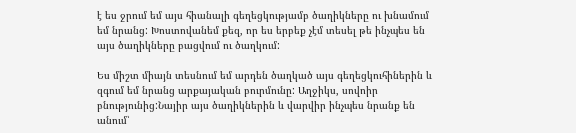է ես ջրում եմ այս հիանալի գեղեցկությամբ ծաղիկները ու խնամում եմ նրանց: Խոստովանեմ քեզ, որ ես երբեք չէմ տեսել թե ինչպես են այս ծաղիկները բացվում ու ծաղկում:

Ես միշտ միայն տեսնում եմ արդեն ծաղկած այս գեղեցկուհիներին և զգում եմ նրանց արքայական բուրմունը: Աղջիկս, սովոիր բնությունից:Նայիր այս ծաղիկներին և վարվիր ինչպես նրանք են անում՝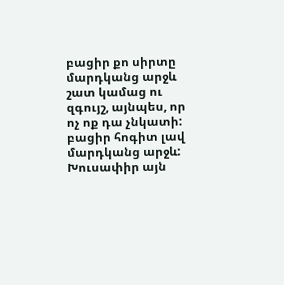բացիր քո սիրտը մարդկանց արջև շատ կամաց ու զգույշ, այնպես, որ ոչ ոք դա չնկատի: բացիր հոգիտ լավ մարդկանց արջև: Խուսափիր այն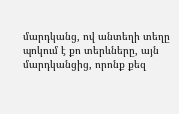մարդկանց, ով անտեղի տեղը պոկում է քո տերևները, այն մարդկանցից, որոնք քեզ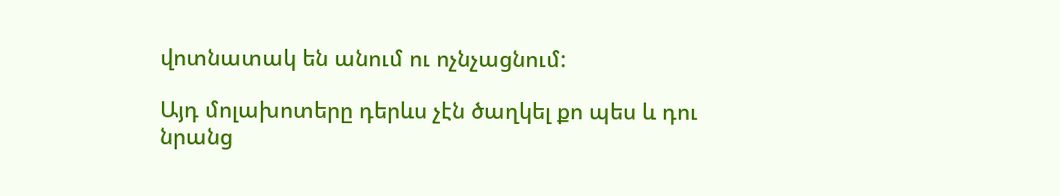վոտնատակ են անում ու ոչնչացնում:

Այդ մոլախոտերը դերևս չէն ծաղկել քո պես և դու նրանց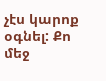չէս կարոք օգնել: Քո մեջ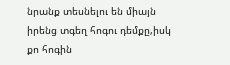նրանք տեսնելու են միայն իրենց տգեղ հոգու դեմքը,իսկ քո հոգին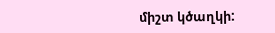միշտ կծաղկի: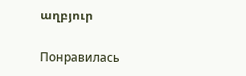աղբյուր

Понравилась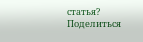статья? Поделиться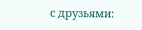с друзьями: